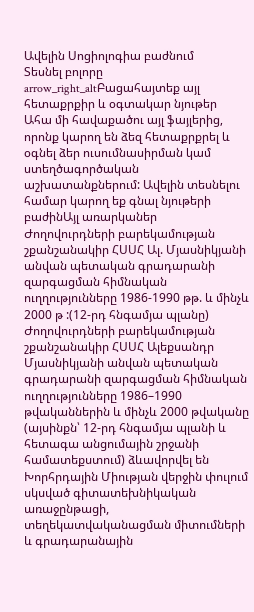Ավելին Սոցիոլոգիա բաժնում
Տեսնել բոլորը arrow_right_altԲացահայտեք այլ հետաքրքիր և օգտակար նյութեր
Ահա մի հավաքածու այլ ֆայլերից, որոնք կարող են ձեզ հետաքրքրել և օգնել ձեր ուսումնասիրման կամ ստեղծագործական աշխատանքներում: Ավելին տեսնելու համար կարող եք գնալ նյութերի բաժինԱյլ առարկաներ
Ժողովուրդների բարեկամության շքանշանակիր ՀՍՍՀ Ալ. Մյասնիկյանի անվան պետական գրադարանի զարգացման հիմնական ուղղությունները 1986-1990 թթ. և մինչև 2000 թ :(12-րդ հնգամյա պլանը)
Ժողովուրդների բարեկամության շքանշանակիր ՀՍՍՀ Ալեքսանդր Մյասնիկյանի անվան պետական գրադարանի զարգացման հիմնական ուղղությունները 1986–1990 թվականներին և մինչև 2000 թվականը (այսինքն՝ 12-րդ հնգամյա պլանի և հետագա անցումային շրջանի համատեքստում) ձևավորվել են Խորհրդային Միության վերջին փուլում սկսված գիտատեխնիկական առաջընթացի, տեղեկատվականացման միտումների և գրադարանային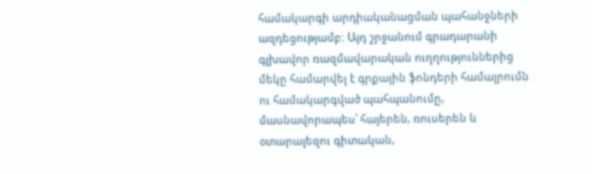համակարգի արդիականացման պահանջների ազդեցությամբ։ Այդ շրջանում գրադարանի գլխավոր ռազմավարական ուղղություններից մեկը համարվել է գրքային ֆոնդերի համալրումն ու համակարգված պահպանումը, մասնավորապես՝ հայերեն, ռուսերեն և օտարալեզու գիտական,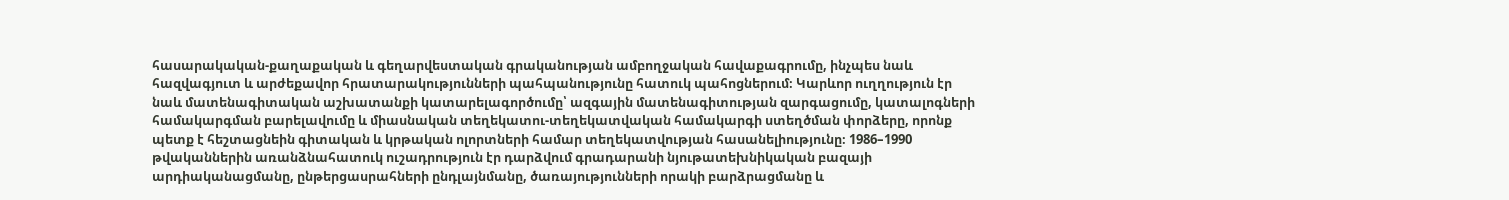հասարակական-քաղաքական և գեղարվեստական գրականության ամբողջական հավաքագրումը, ինչպես նաև հազվագյուտ և արժեքավոր հրատարակությունների պահպանությունը հատուկ պահոցներում։ Կարևոր ուղղություն էր նաև մատենագիտական աշխատանքի կատարելագործումը՝ ազգային մատենագիտության զարգացումը, կատալոգների համակարգման բարելավումը և միասնական տեղեկատու-տեղեկատվական համակարգի ստեղծման փորձերը, որոնք պետք է հեշտացնեին գիտական և կրթական ոլորտների համար տեղեկատվության հասանելիությունը։ 1986–1990 թվականներին առանձնահատուկ ուշադրություն էր դարձվում գրադարանի նյութատեխնիկական բազայի արդիականացմանը, ընթերցասրահների ընդլայնմանը, ծառայությունների որակի բարձրացմանը և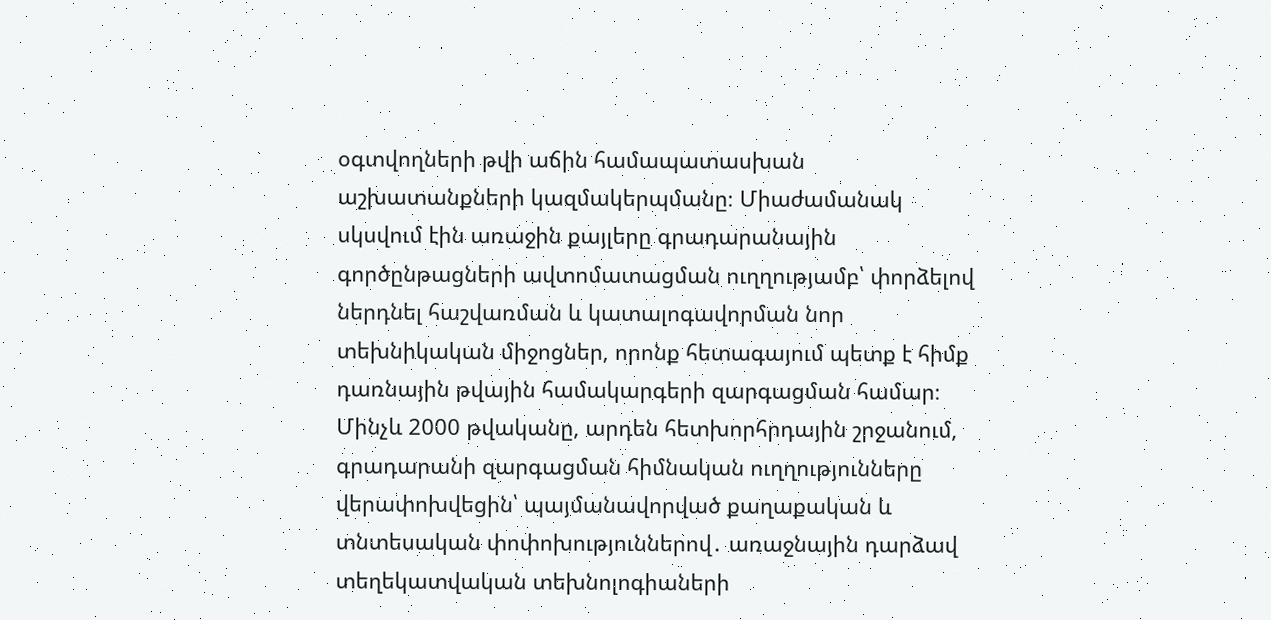օգտվողների թվի աճին համապատասխան աշխատանքների կազմակերպմանը։ Միաժամանակ սկսվում էին առաջին քայլերը գրադարանային գործընթացների ավտոմատացման ուղղությամբ՝ փորձելով ներդնել հաշվառման և կատալոգավորման նոր տեխնիկական միջոցներ, որոնք հետագայում պետք է հիմք դառնային թվային համակարգերի զարգացման համար։ Մինչև 2000 թվականը, արդեն հետխորհրդային շրջանում, գրադարանի զարգացման հիմնական ուղղությունները վերափոխվեցին՝ պայմանավորված քաղաքական և տնտեսական փոփոխություններով․ առաջնային դարձավ տեղեկատվական տեխնոլոգիաների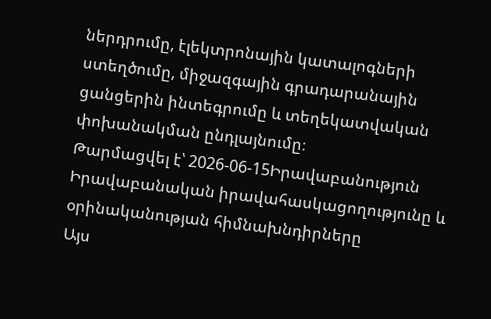ներդրումը, էլեկտրոնային կատալոգների ստեղծումը, միջազգային գրադարանային ցանցերին ինտեգրումը և տեղեկատվական փոխանակման ընդլայնումը։
Թարմացվել է՝ 2026-06-15Իրավաբանություն
Իրավաբանական իրավահասկացողությունը և օրինականության հիմնախնդիրները
Այս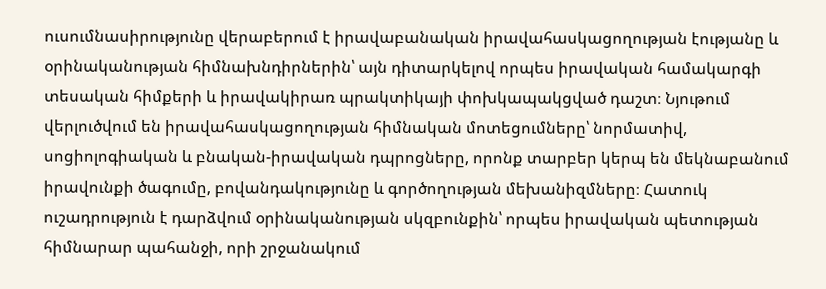ուսումնասիրությունը վերաբերում է իրավաբանական իրավահասկացողության էությանը և օրինականության հիմնախնդիրներին՝ այն դիտարկելով որպես իրավական համակարգի տեսական հիմքերի և իրավակիրառ պրակտիկայի փոխկապակցված դաշտ։ Նյութում վերլուծվում են իրավահասկացողության հիմնական մոտեցումները՝ նորմատիվ, սոցիոլոգիական և բնական-իրավական դպրոցները, որոնք տարբեր կերպ են մեկնաբանում իրավունքի ծագումը, բովանդակությունը և գործողության մեխանիզմները։ Հատուկ ուշադրություն է դարձվում օրինականության սկզբունքին՝ որպես իրավական պետության հիմնարար պահանջի, որի շրջանակում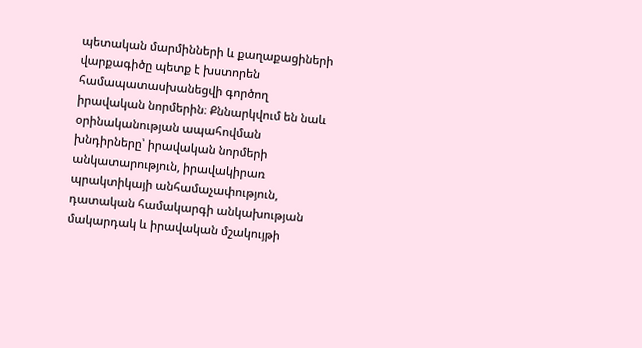պետական մարմինների և քաղաքացիների վարքագիծը պետք է խստորեն համապատասխանեցվի գործող իրավական նորմերին։ Քննարկվում են նաև օրինականության ապահովման խնդիրները՝ իրավական նորմերի անկատարություն, իրավակիրառ պրակտիկայի անհամաչափություն, դատական համակարգի անկախության մակարդակ և իրավական մշակույթի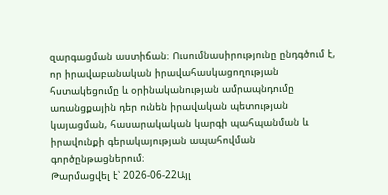զարգացման աստիճան։ Ուսումնասիրությունը ընդգծում է, որ իրավաբանական իրավահասկացողության հստակեցումը և օրինականության ամրապնդումը առանցքային դեր ունեն իրավական պետության կայացման, հասարակական կարգի պահպանման և իրավունքի գերակայության ապահովման գործընթացներում։
Թարմացվել է՝ 2026-06-22Այլ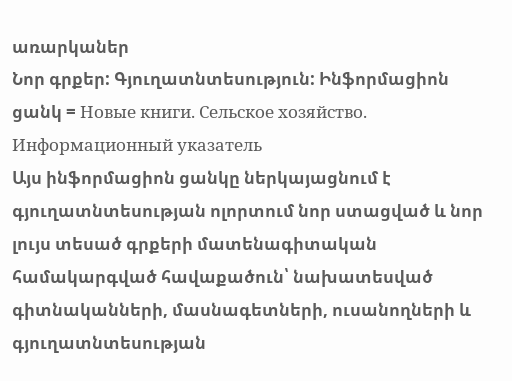առարկաներ
Նոր գրքեր: Գյուղատնտեսություն: Ինֆորմացիոն ցանկ = Новые книги. Сельское хозяйство. Информационный указатель
Այս ինֆորմացիոն ցանկը ներկայացնում է գյուղատնտեսության ոլորտում նոր ստացված և նոր լույս տեսած գրքերի մատենագիտական համակարգված հավաքածուն՝ նախատեսված գիտնականների, մասնագետների, ուսանողների և գյուղատնտեսության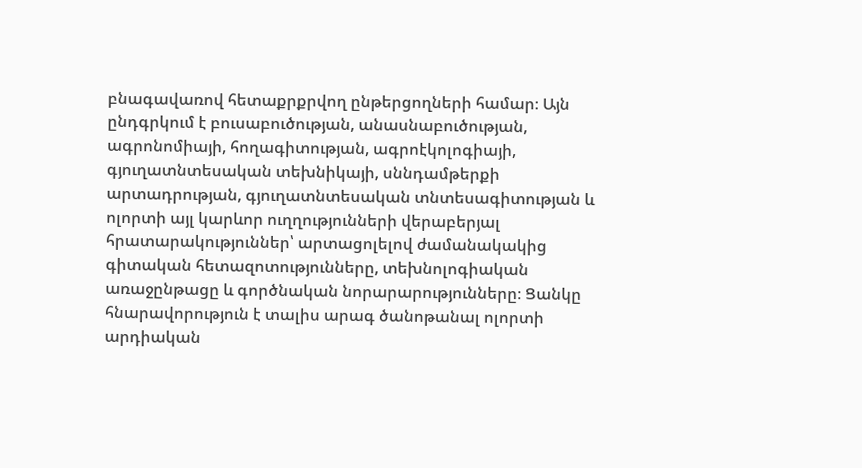բնագավառով հետաքրքրվող ընթերցողների համար։ Այն ընդգրկում է բուսաբուծության, անասնաբուծության, ագրոնոմիայի, հողագիտության, ագրոէկոլոգիայի, գյուղատնտեսական տեխնիկայի, սննդամթերքի արտադրության, գյուղատնտեսական տնտեսագիտության և ոլորտի այլ կարևոր ուղղությունների վերաբերյալ հրատարակություններ՝ արտացոլելով ժամանակակից գիտական հետազոտությունները, տեխնոլոգիական առաջընթացը և գործնական նորարարությունները։ Ցանկը հնարավորություն է տալիս արագ ծանոթանալ ոլորտի արդիական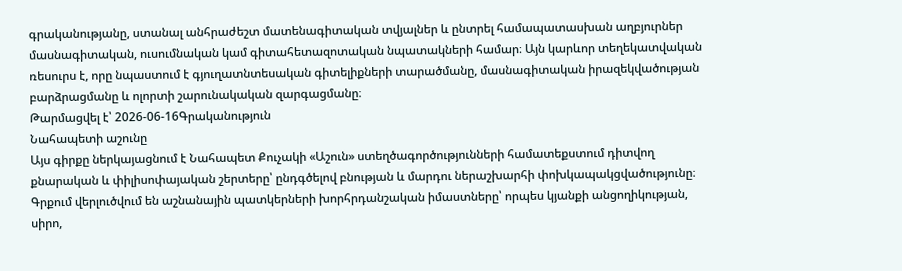գրականությանը, ստանալ անհրաժեշտ մատենագիտական տվյալներ և ընտրել համապատասխան աղբյուրներ մասնագիտական, ուսումնական կամ գիտահետազոտական նպատակների համար։ Այն կարևոր տեղեկատվական ռեսուրս է, որը նպաստում է գյուղատնտեսական գիտելիքների տարածմանը, մասնագիտական իրազեկվածության բարձրացմանը և ոլորտի շարունակական զարգացմանը։
Թարմացվել է՝ 2026-06-16Գրականություն
Նահապետի աշունը
Այս գիրքը ներկայացնում է Նահապետ Քուչակի «Աշուն» ստեղծագործությունների համատեքստում դիտվող քնարական և փիլիսոփայական շերտերը՝ ընդգծելով բնության և մարդու ներաշխարհի փոխկապակցվածությունը։ Գրքում վերլուծվում են աշնանային պատկերների խորհրդանշական իմաստները՝ որպես կյանքի անցողիկության, սիրո,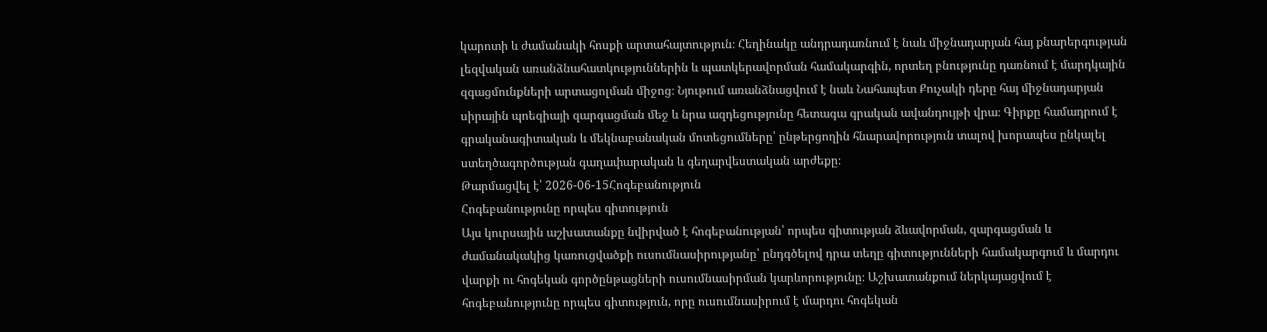կարոտի և ժամանակի հոսքի արտահայտություն։ Հեղինակը անդրադառնում է նաև միջնադարյան հայ քնարերգության լեզվական առանձնահատկություններին և պատկերավորման համակարգին, որտեղ բնությունը դառնում է մարդկային զգացմունքների արտացոլման միջոց։ Նյութում առանձնացվում է նաև Նահապետ Քուչակի դերը հայ միջնադարյան սիրային պոեզիայի զարգացման մեջ և նրա ազդեցությունը հետագա գրական ավանդույթի վրա։ Գիրքը համադրում է գրականագիտական և մեկնաբանական մոտեցումները՝ ընթերցողին հնարավորություն տալով խորապես ընկալել ստեղծագործության գաղափարական և գեղարվեստական արժեքը։
Թարմացվել է՝ 2026-06-15Հոգեբանություն
Հոգեբանությունը որպես գիտություն
Այս կուրսային աշխատանքը նվիրված է հոգեբանության՝ որպես գիտության ձևավորման, զարգացման և ժամանակակից կառուցվածքի ուսումնասիրությանը՝ ընդգծելով դրա տեղը գիտությունների համակարգում և մարդու վարքի ու հոգեկան գործընթացների ուսումնասիրման կարևորությունը։ Աշխատանքում ներկայացվում է հոգեբանությունը որպես գիտություն, որը ուսումնասիրում է մարդու հոգեկան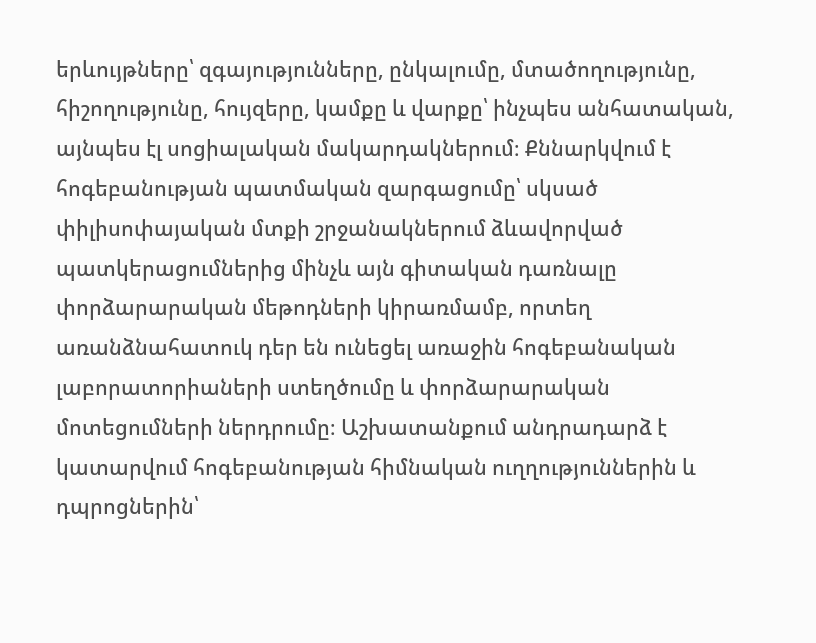երևույթները՝ զգայությունները, ընկալումը, մտածողությունը, հիշողությունը, հույզերը, կամքը և վարքը՝ ինչպես անհատական, այնպես էլ սոցիալական մակարդակներում։ Քննարկվում է հոգեբանության պատմական զարգացումը՝ սկսած փիլիսոփայական մտքի շրջանակներում ձևավորված պատկերացումներից մինչև այն գիտական դառնալը փորձարարական մեթոդների կիրառմամբ, որտեղ առանձնահատուկ դեր են ունեցել առաջին հոգեբանական լաբորատորիաների ստեղծումը և փորձարարական մոտեցումների ներդրումը։ Աշխատանքում անդրադարձ է կատարվում հոգեբանության հիմնական ուղղություններին և դպրոցներին՝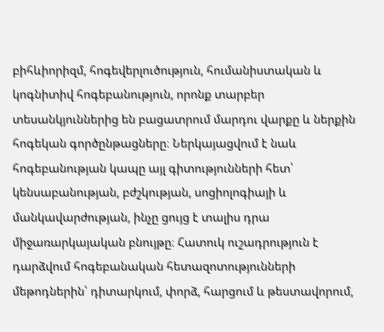բիհևիորիզմ, հոգեվերլուծություն, հումանիստական և կոգնիտիվ հոգեբանություն, որոնք տարբեր տեսանկյուններից են բացատրում մարդու վարքը և ներքին հոգեկան գործընթացները։ Ներկայացվում է նաև հոգեբանության կապը այլ գիտությունների հետ՝ կենսաբանության, բժշկության, սոցիոլոգիայի և մանկավարժության, ինչը ցույց է տալիս դրա միջառարկայական բնույթը։ Հատուկ ուշադրություն է դարձվում հոգեբանական հետազոտությունների մեթոդներին՝ դիտարկում, փորձ, հարցում և թեստավորում,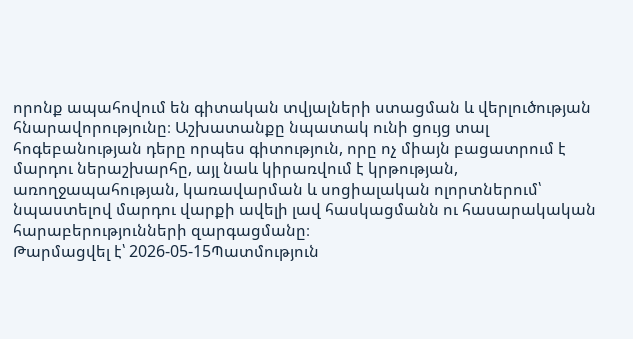որոնք ապահովում են գիտական տվյալների ստացման և վերլուծության հնարավորությունը։ Աշխատանքը նպատակ ունի ցույց տալ հոգեբանության դերը որպես գիտություն, որը ոչ միայն բացատրում է մարդու ներաշխարհը, այլ նաև կիրառվում է կրթության, առողջապահության, կառավարման և սոցիալական ոլորտներում՝ նպաստելով մարդու վարքի ավելի լավ հասկացմանն ու հասարակական հարաբերությունների զարգացմանը։
Թարմացվել է՝ 2026-05-15Պատմություն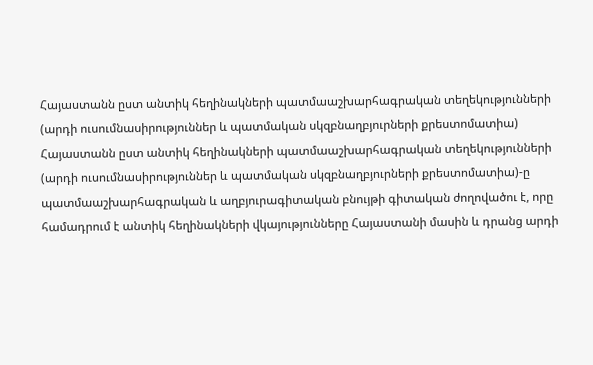Հայաստանն ըստ անտիկ հեղինակների պատմաաշխարհագրական տեղեկությունների (արդի ուսումնասիրություններ և պատմական սկզբնաղբյուրների քրեստոմատիա)
Հայաստանն ըստ անտիկ հեղինակների պատմաաշխարհագրական տեղեկությունների (արդի ուսումնասիրություններ և պատմական սկզբնաղբյուրների քրեստոմատիա)-ը պատմաաշխարհագրական և աղբյուրագիտական բնույթի գիտական ժողովածու է, որը համադրում է անտիկ հեղինակների վկայությունները Հայաստանի մասին և դրանց արդի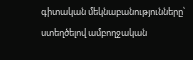գիտական մեկնաբանությունները՝ ստեղծելով ամբողջական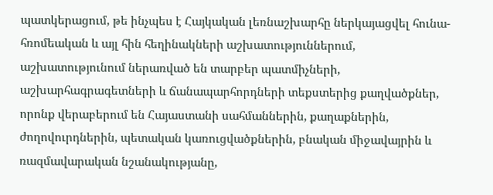պատկերացում, թե ինչպես է Հայկական լեռնաշխարհը ներկայացվել հունա-հռոմեական և այլ հին հեղինակների աշխատություններում, աշխատությունում ներառված են տարբեր պատմիչների, աշխարհագրագետների և ճանապարհորդների տեքստերից քաղվածքներ, որոնք վերաբերում են Հայաստանի սահմաններին, քաղաքներին, ժողովուրդներին, պետական կառուցվածքներին, բնական միջավայրին և ռազմավարական նշանակությանը,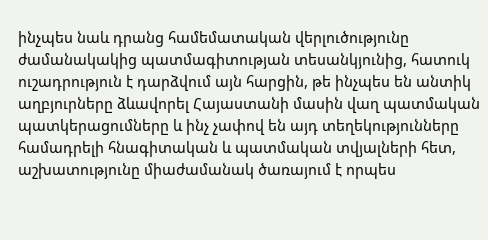ինչպես նաև դրանց համեմատական վերլուծությունը ժամանակակից պատմագիտության տեսանկյունից, հատուկ ուշադրություն է դարձվում այն հարցին, թե ինչպես են անտիկ աղբյուրները ձևավորել Հայաստանի մասին վաղ պատմական պատկերացումները և ինչ չափով են այդ տեղեկությունները համադրելի հնագիտական և պատմական տվյալների հետ, աշխատությունը միաժամանակ ծառայում է որպես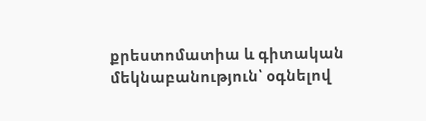քրեստոմատիա և գիտական մեկնաբանություն՝ օգնելով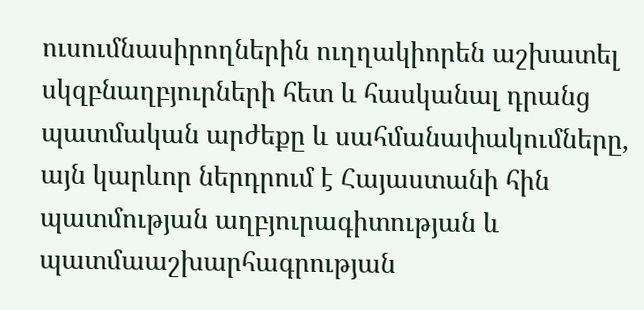ուսումնասիրողներին ուղղակիորեն աշխատել սկզբնաղբյուրների հետ և հասկանալ դրանց պատմական արժեքը և սահմանափակումները, այն կարևոր ներդրում է Հայաստանի հին պատմության աղբյուրագիտության և պատմաաշխարհագրության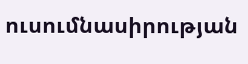ուսումնասիրության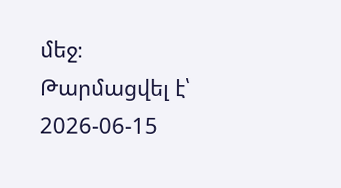մեջ։
Թարմացվել է՝ 2026-06-15